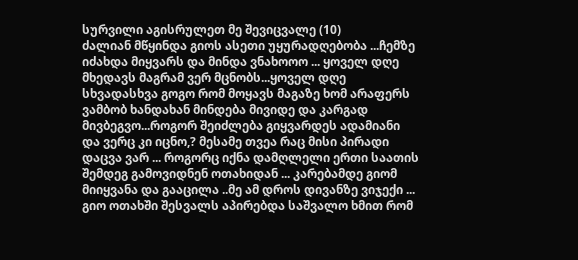სურვილი აგისრულეთ მე შევიცვალე (10)
ძალიან მწყინდა გიოს ასეთი უყურადღებობა ...ჩემზე იძახდა მიყვარს და მინდა ვნახოოო ... ყოველ დღე მხედავს მაგრამ ვერ მცნობს...ყოველ დღე სხვადასხვა გოგო რომ მოყავს მაგაზე ხომ არაფერს ვამბობ ხანდახან მინდება მივიდე და კარგად მივბეგვო...როგორ შეიძლება გიყვარდეს ადამიანი და ვერც კი იცნო,? მესამე თვეა რაც მისი პირადი დაცვა ვარ ... როგორც იქნა დამღლელი ერთი საათის შემდეგ გამოვიდნენ ოთახიდან ... კარებამდე გიომ მიიყვანა და გააცილა ..მე ამ დროს დივანზე ვიჯექი ... გიო ოთახში შესვალს აპირებდა საშვალო ხმით რომ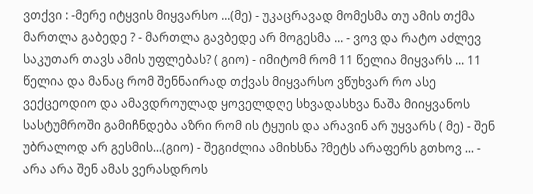ვთქვი : -მერე იტყვის მიყვარსო ...(მე) - უკაცრავად მომესმა თუ ამის თქმა მართლა გაბედე ? - მართლა გავბედე არ მოგესმა ... - ვოვ და რატო აძლევ საკუთარ თავს ამის უფლებას? ( გიო) - იმიტომ რომ 11 წელია მიყვარს ... 11 წელია და მანაც რომ შენნაირად თქვას მიყვარსო ვწუხვარ რო ასე ვექცეოდიო და ამავდროულად ყოველდღე სხვადასხვა ნაშა მიიყვანოს სასტუმროში გამიჩნდება აზრი რომ ის ტყუის და არავინ არ უყვარს ( მე) - შენ უბრალოდ არ გესმის...(გიო) - შეგიძლია ამიხსნა ?მეტს არაფერს გთხოვ ... - არა არა შენ ამას ვერასდროს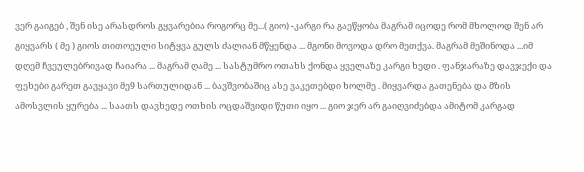ვერ გაიგებ , შენ ისე არასდროს გყვარებია როგორც მე...( გიო) -კარგი რა გაეწყობა მაგრამ იცოდე რომ მხოლოდ შენ არ გიყვარს ( მე ) გიოს თითოეული სიტყვა გულს ძალიან მწყენდა ... მგონი მოვოდა დრო მეთქვა. მაგრამ მეშინოდა ...იმ დღემ ჩვეულებრივად ჩაიარა ... მაგრამ ღამე ... სასტუმრო ოთახს ქონდა ყველაზე კარგი ხედი . ფანჯარაზე დავჯექი და ფეხები გარეთ გავყავი მე9 სართულიდან ... ბავშვობაშიც ასე ვაკეთებდი ხოლმე . მიყვარდა გათენება და მზის ამოსვლის ყურება ... საათს დავხედე ოთხის ოცდაშვიდი წუთი იყო ... გიო ჯერ არ გაიღვიძებდა ამიტომ კარგად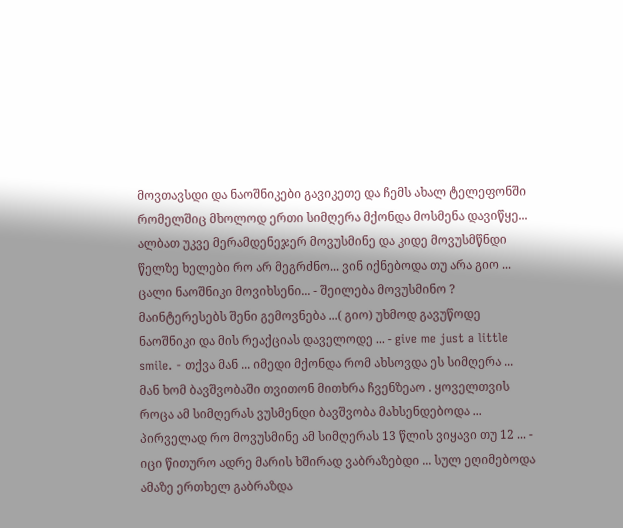მოვთავსდი და ნაოშნიკები გავიკეთე და ჩემს ახალ ტელეფონში რომელშიც მხოლოდ ერთი სიმღერა მქონდა მოსმენა დავიწყე... ალბათ უკვე მერამდენეჯერ მოვუსმინე და კიდე მოვუსმწნდი წელზე ხელები რო არ მეგრძნო... ვინ იქნებოდა თუ არა გიო ... ცალი ნაოშნიკი მოვიხსენი... - შეილება მოვუსმინო ? მაინტერესებს შენი გემოვნება ...( გიო) უხმოდ გავუწოდე ნაოშნიკი და მის რეაქციას დაველოდე ... - give me just a little smile. - თქვა მან ... იმედი მქონდა რომ ახსოვდა ეს სიმღერა ... მან ხომ ბავშვობაში თვითონ მითხრა ჩვენზეაო . ყოველთვის როცა ამ სიმღერას ვუსმენდი ბავშვობა მახსენდებოდა ... პირველად რო მოვუსმინე ამ სიმღერას 13 წლის ვიყავი თუ 12 ... - იცი წითურო ადრე მარის ხშირად ვაბრაზებდი ... სულ ეღიმებოდა ამაზე ერთხელ გაბრაზდა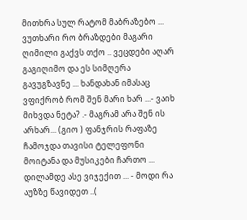მითხრა სულ რატომ მაბრაზებო ... ვუთხარი რო ბრაზდები მაგარი ღიმილი გაქვს თქო .. ვეცდები აღარ გაგიღიმო და ეს სიმღერა გავუგზავნე ... ხანდახან იმასაც ვფიქრობ რომ შენ მარი ხარ ...- ვაიხ მიხვდა ნეტა? .- მაგრამ არა შენ ის არხარ... (გიო ) ფანჯრის რაფაზე ჩამოჯდა თავისი ტელეფონი მოიტანა და მუსიკები ჩართო ... დილამდე ასე ვიჯექით ... - მოდი რა აუზზე წავიდეთ ..(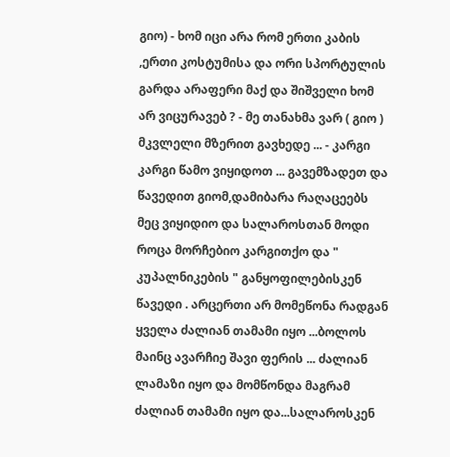გიო) - ხომ იცი არა რომ ერთი კაბის ,ერთი კოსტუმისა და ორი სპორტულის გარდა არაფერი მაქ და შიშველი ხომ არ ვიცურავებ ? - მე თანახმა ვარ ( გიო ) მკვლელი მზერით გავხედე ... - კარგი კარგი წამო ვიყიდოთ ... გავემზადეთ და წავედით გიომ,დამიბარა რაღაცეებს მეც ვიყიდიო და სალაროსთან მოდი როცა მორჩებიო კარგითქო და " კუპალნიკების " განყოფილებისკენ წავედი . არცერთი არ მომეწონა რადგან ყველა ძალიან თამამი იყო ...ბოლოს მაინც ავარჩიე შავი ფერის ... ძალიან ლამაზი იყო და მომწონდა მაგრამ ძალიან თამამი იყო და...სალაროსკენ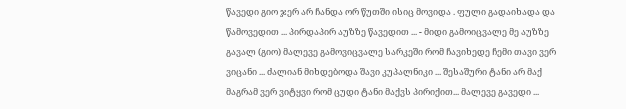წავედი გიო ჯერ არ ჩანდა ორ წუთში ისიც მოვიდა . ფული გადაიხადა და წამოვედით ... პირდაპირ აუზზე წავედით ... - მიდი გამოიცვალე მე აუზზე გავალ (გიო) მალევე გამოვიცვალე სარკეში რომ ჩავიხედე ჩემი თავი ვერ ვიცანი ... ძალიან მიხდებოდა შავი კუპალნიკი ... შესაშური ტანი არ მაქ მაგრამ ვერ ვიტყვი რომ ცუდი ტანი მაქვს პირიქით... მალევე გავედი ...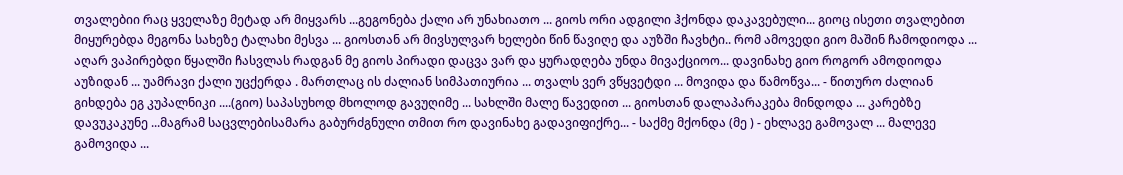თვალებიი რაც ყველაზე მეტად არ მიყვარს ...გეგონება ქალი არ უნახიათო ... გიოს ორი ადგილი ჰქონდა დაკავებული... გიოც ისეთი თვალებით მიყურებდა მეგონა სახეზე ტალახი მესვა ... გიოსთან არ მივსულვარ ხელები წინ წავიღე და აუზში ჩავხტი.. რომ ამოვედი გიო მაშინ ჩამოდიოდა ... აღარ ვაპირებდი წყალში ჩასვლას რადგან მე გიოს პირადი დაცვა ვარ და ყურადღება უნდა მივაქციოო... დავინახე გიო როგორ ამოდიოდა აუზიდან ... უამრავი ქალი უცქერდა . მართლაც ის ძალიან სიმპათიურია ... თვალს ვერ ვწყვეტდი ... მოვიდა და წამოწვა... - წითურო ძალიან გიხდება ეგ კუპალნიკი ....(გიო) საპასუხოდ მხოლოდ გავუღიმე ... სახლში მალე წავედით ... გიოსთან დალაპარაკება მინდოდა ... კარებზე დავუკაკუნე ...მაგრამ საცვლებისამარა გაბურძგნული თმით რო დავინახე გადავიფიქრე... - საქმე მქონდა (მე ) - ეხლავე გამოვალ ... მალევე გამოვიდა ...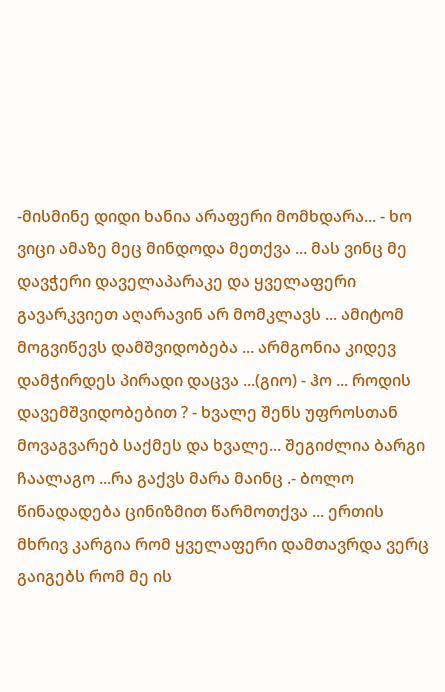-მისმინე დიდი ხანია არაფერი მომხდარა... - ხო ვიცი ამაზე მეც მინდოდა მეთქვა ... მას ვინც მე დავჭერი დაველაპარაკე და ყველაფერი გავარკვიეთ აღარავინ არ მომკლავს ... ამიტომ მოგვიწევს დამშვიდობება ... არმგონია კიდევ დამჭირდეს პირადი დაცვა ...(გიო) - ჰო ... როდის დავემშვიდობებით ? - ხვალე შენს უფროსთან მოვაგვარებ საქმეს და ხვალე... შეგიძლია ბარგი ჩაალაგო ...რა გაქვს მარა მაინც .- ბოლო წინადადება ცინიზმით წარმოთქვა ... ერთის მხრივ კარგია რომ ყველაფერი დამთავრდა ვერც გაიგებს რომ მე ის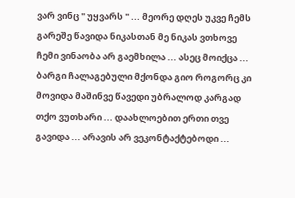ვარ ვინც " უყვარს " ... მეორე დღეს უკვე ჩემს გარეშე წავიდა ნიკასთან მე ნიკას ვთხოვე ჩემი ვინაობა არ გაემხილა ... ასეც მოიქცა ... ბარგი ჩალაგებული მქონდა გიო როგორც კი მოვიდა მაშინვე წავედი უბრალოდ კარგად თქო ვუთხარი ... დაახლოებით ერთი თვე გავიდა ... არავის არ ვეკონტაქტებოდი ...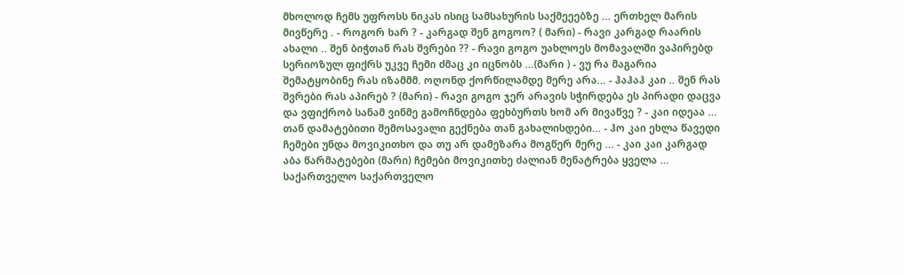მხოლოდ ჩემს უფროსს ნიკას ისიც სამსახურის საქმეეებზე ... ერთხელ მარის მივწერე . - როგორ ხარ ? - კარგად შენ გოგოო? ( მარი) - რავი კარგად რაარის ახალი .. შენ ბიჭთან რას შვრები ?? - რავი გოგო უახლოეს მომავალში ვაპირებდ სერიოზულ ფიქრს უკვე ჩემი ძმაც კი იცნობს ...(მარი ) - ვუ რა მაგარია შემატყობინე რას იზამმმ. ოღონდ ქორწილამდე მერე არა... - ჰაჰაჰ კაი .. შენ რას შვრები რას აპირებ ? (მარი) - რავი გოგო ჯერ არავის სჭირდება ეს პირადი დაცვა და ვფიქრობ სანამ ვინმე გამოჩნდება ფეხბურთს ხომ არ მივაწვე ? - კაი იდეაა ... თან დამატებითი შემოსავალი გექნება თან გახალისდები... - ჰო კაი ეხლა წავედი ჩემები უნდა მოვიკითხო და თუ არ დამეზარა მოგწერ მერე ... - კაი კაი კარგად აბა წარმატებები (მარი) ჩემები მოვიკითხე ძალიან მენატრება ყველა ... საქართველო საქართველო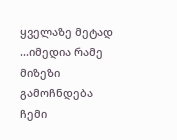ყველაზე მეტად ...იმედია რამე მიზეზი გამოჩნდება ჩემი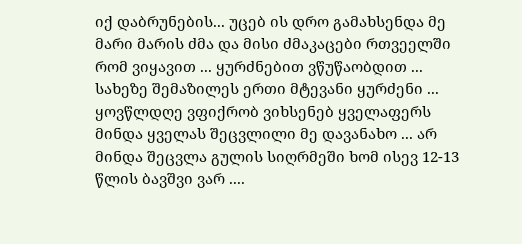იქ დაბრუნების... უცებ ის დრო გამახსენდა მე მარი მარის ძმა და მისი ძმაკაცები რთვეელში რომ ვიყავით ... ყურძნებით ვწუწაობდით ... სახეზე შემაზილეს ერთი მტევანი ყურძენი ... ყოვწლდღე ვფიქრობ ვიხსენებ ყველაფერს მინდა ყველას შეცვლილი მე დავანახო ... არ მინდა შეცვლა გულის სიღრმეში ხომ ისევ 12-13 წლის ბავშვი ვარ ....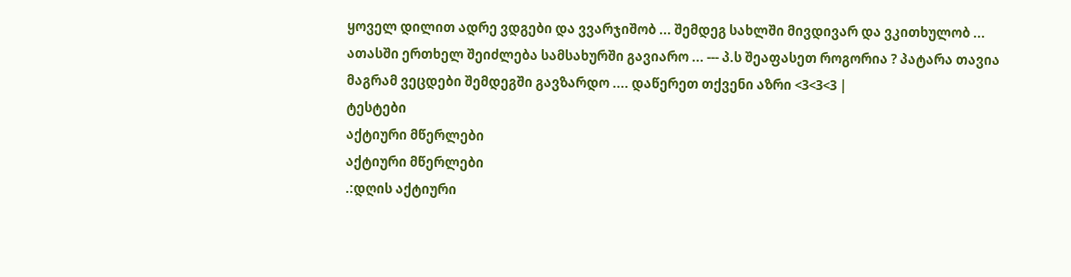ყოველ დილით ადრე ვდგები და ვვარჯიშობ ... შემდეგ სახლში მივდივარ და ვკითხულობ ... ათასში ერთხელ შეიძლება სამსახურში გავიარო ... --- პ.ს შეაფასეთ როგორია ? პატარა თავია მაგრამ ვეცდები შემდეგში გავზარდო .... დაწერეთ თქვენი აზრი <3<3<3 |
ტესტები
აქტიური მწერლები
აქტიური მწერლები
.:დღის აქტიური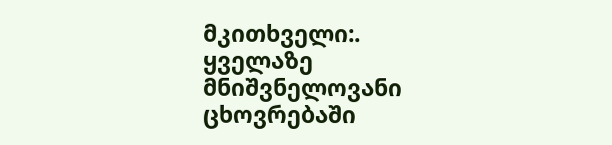მკითხველი:.
ყველაზე მნიშვნელოვანი ცხოვრებაში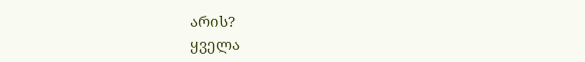არის?
ყველა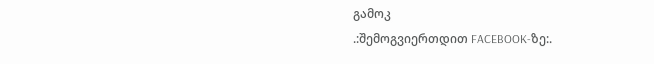გამოკ
.:შემოგვიერთდით FACEBOOK-ზე:.